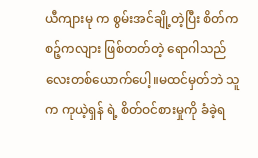ယီကျားမု က စွမ်းအင်ချို့တဲ့ပြီး စိတ်ကစဉ့်ကလျား ဖြစ်တတ်တဲ့ ရောဂါသည်လေးတစ်ယောက်ပေါ့။မထင်မှတ်ဘဲ သူက ကုယဲ့ရှန် ရဲ့ စိတ်ဝင်စားမှုကို ခံခဲ့ရ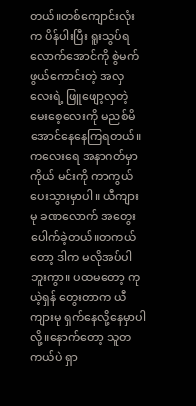တယ်။တစ်ကျောင်းလုံးက ပိန်ပါးပြီး ရူးသွပ်ရလောက်အောင်ကို စွဲမက်ဖွယ်ကောင်းတဲ့ အလှလေးရဲ့ ဖြူဖျော့လှတဲ့မေးစေ့လေးကို မညစ်မိအောင်နေနေကြရတယ်။ ကလေးရေ အနာဂတ်မှာ ကိုယ် မင်းကို ကာကွယ်ပေးသွားမှာပါ။ ယီကျားမု ခဏလောက် အတွေးပေါက်ခဲ့တယ်။တကယ်တော့ ဒါက မလိုအပ်ပါဘူးကွာ။ ပထမတော့ ကုယဲ့ရှန် တွေးတာက ယီကျားမု ရှက်နေလို့နေမှာပါလို့။နောက်တော့ သူတကယ်ပဲ ရှာ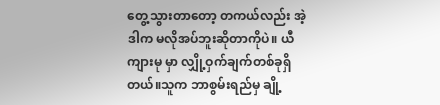တွေ့သွားတာတော့ တကယ်လည်း အဲ့ဒါက မလိုအပ်ဘူးဆိုတာကိုပဲ။ ယီကျားမု မှာ လျှို့ဝှက်ချက်တစ်ခုရှိတယ်။သူက ဘာစွမ်းရည်မှ ချို့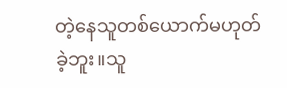တဲ့နေသူတစ်ယောက်မဟုတ်ခဲ့ဘူး။သူ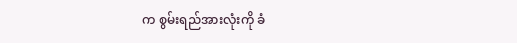က စွမ်းရည်အားလုံးကို ခံ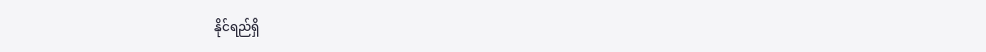နိုင်ရည်ရှိ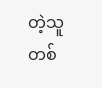တဲ့သူတစ်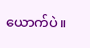ယောက်ပဲ။